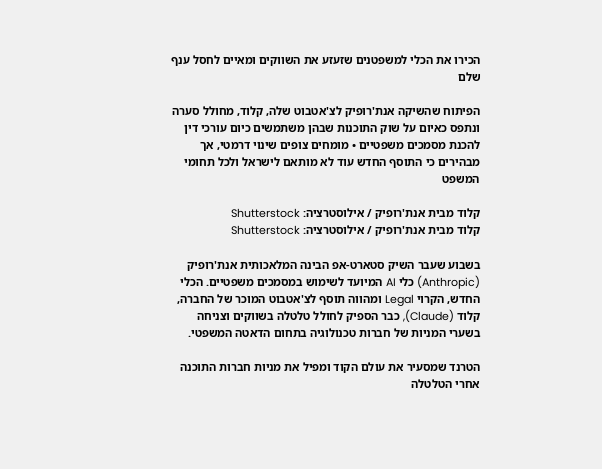הכירו את הכלי למשפטנים שזעזע את השווקים ומאיים לחסל ענף שלם

הפיתוח שהשיקה אנת'רופיק לצ'אטבוט שלה, קלוד, מחולל סערה ונתפס כאיום על שוק התוכנות שבהן משתמשים כיום עורכי דין להכנת מסמכים משפטיים • מומחים צופים שינוי דרמטי, אך מבהירים כי התוסף החדש עוד לא מותאם לישראל ולכל תחומי המשפט

קלוד מבית אנת'רופיק / אילוסטרציה: Shutterstock
קלוד מבית אנת'רופיק / אילוסטרציה: Shutterstock

בשבוע שעבר השיק סטארט-אפ הבינה המלאכותית אנת'רופיק (Anthropic) כלי AI המיועד לשימוש במסמכים משפטיים. הכלי החדש, הקרוי Legal ומהווה תוסף לצ'אטבוט המוכר של החברה, קלוד (Claude), כבר הספיק לחולל טלטלה בשווקים וצניחה בשערי המניות של חברות טכנולוגיה בתחום הדאטה המשפטי.

הטרנד שמסעיר את עולם הקוד ומפיל את מניות חברות התוכנה
אחרי הטלטלה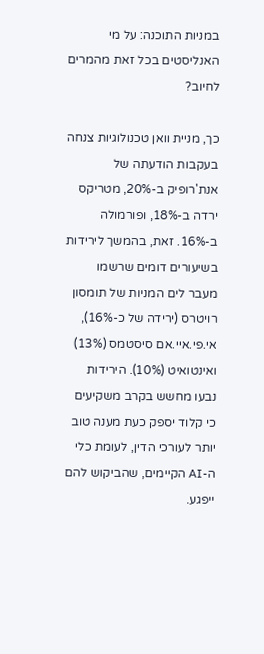במניות התוכנה: על מי האנליסטים בכל זאת מהמרים לחיוב?

כך, מניית וואן טכנולוגיות צנחה בעקבות הודעתה של אנת'רופיק ב-20%, מטריקס ירדה ב-18%, ופורמולה ב-16%. זאת, בהמשך לירידות בשיעורים דומים שרשמו מעבר לים המניות של תומסון רויטרס (ירידה של כ-16%), אי.פי.איי.אם סיסטמס (13%) ואינטואיט (10%). הירידות נבעו מחשש בקרב משקיעים כי קלוד יספק כעת מענה טוב יותר לעורכי הדין, לעומת כלי ה-AI הקיימים, שהביקוש להם ייפגע.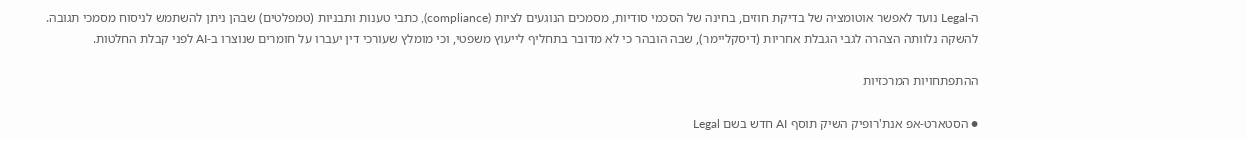ה-Legal נועד לאפשר אוטומציה של בדיקת חוזים, בחינה של הסכמי סודיות, מסמכים הנוגעים לציות (compliance), כתבי טענות ותבניות (טמפלטים) שבהן ניתן להשתמש לניסוח מסמכי תגובה. להשקה נלוותה הצהרה לגבי הגבלת אחריות (דיסקליימר), שבה הובהר כי לא מדובר בתחליף לייעוץ משפטי, וכי מומלץ שעורכי דין יעברו על חומרים שנוצרו ב-AI לפני קבלת החלטות.

ההתפתחויות המרכזיות

● הסטארט-אפ אנת'רופיק השיק תוסף AI חדש בשם Legal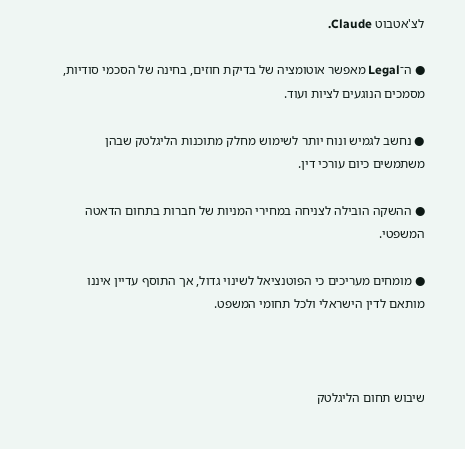לצ'אטבוט Claude.

● ה־Legal מאפשר אוטומציה של בדיקת חוזים, בחינה של הסכמי סודיות, מסמכים הנוגעים לציות ועוד.

● נחשב לגמיש ונוח יותר לשימוש מחלק מתוכנות הליגלטק שבהן משתמשים כיום עורכי דין.

● ההשקה הובילה לצניחה במחירי המניות של חברות בתחום הדאטה המשפטי.

● מומחים מעריכים כי הפוטנציאל לשינוי גדול, אך התוסף עדיין איננו מותאם לדין הישראלי ולכל תחומי המשפט.



שיבוש תחום הליגלטק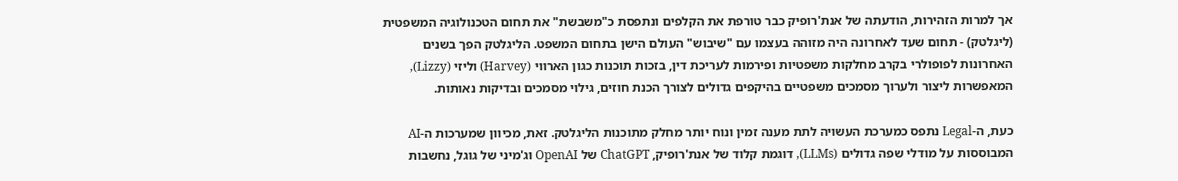אך למרות הזהירות, הודעתה של אנת'רופיק כבר טורפת את הקלפים ונתפסת כ"משבשת" את תחום הטכנולוגיה המשפטית (ליגלטק) - תחום שעד לאחרונה היה מזוהה בעצמו עם "שיבוש" העולם הישן בתחום המשפט. הליגלטק הפך בשנים האחרונות לפופולרי בקרב מחלקות משפטיות ופירמות לעריכת דין, בזכות תוכנות כגון הארווי (Harvey) וליזי (Lizzy), המאפשרות ליצור ולערוך מסמכים משפטיים בהיקפים גדולים לצורך הכנת חוזים, גילוי מסמכים ובדיקות נאותות.

כעת, ה-Legal נתפס כמערכת העשויה לתת מענה זמין ונוח יותר מחלק מתוכנות הליגלטק. זאת, מכיוון שמערכות ה-AI המבוססות על מודלי שפה גדולים (LLMs), דוגמת קלוד של אנת'רופיק, ChatGPT של OpenAI וג'מיני של גוגל, נחשבות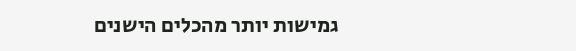גמישות יותר מהכלים הישנים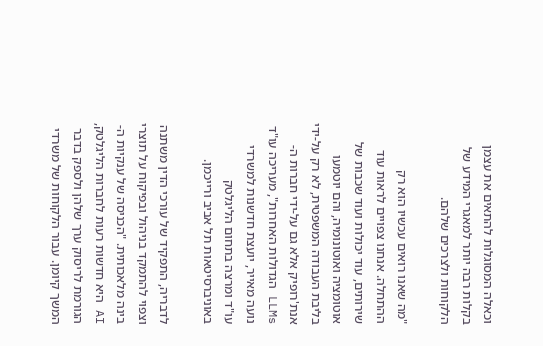וכאלה המסוגלות להתאים את עצמן בקלות רבה יותר למאגרי המידע של הלקוחות ולצרכים שלהם.

"מה שאנו רואים עכשיו הוא רק ההתחלה. אנחנו צפויים לראות עוד שירותים, עוד יכולות ועוד שכבות של אוטומציה ואוטונומיה, והם יוטמעו בליבת העבודה המשפטית, לא רק על-ידי אנת'רופיק אלא גם על-ידי חברות ה-LLMs הגדולות האחרות", מעריכה עו"ד נועה מאייר, יועצת חדשנות למשרדי עו"ד ומרצה בתחום הליגלטק באוניברסיטאות תל אביב ורייכמן.

לדבריה, התפקיד של עורכי הדין משתנה וצפוי להתמקד בניהול ובפיקוח על תוצרי בינה מלאכותית. "הכניסה של ענקיות ה-AI היא חדשות רעות לחברות הליגלטק, הגורמת לריסוק ערך שלהן ולספק בדבר המשך קיומן. עבור הלקוחות של משרדי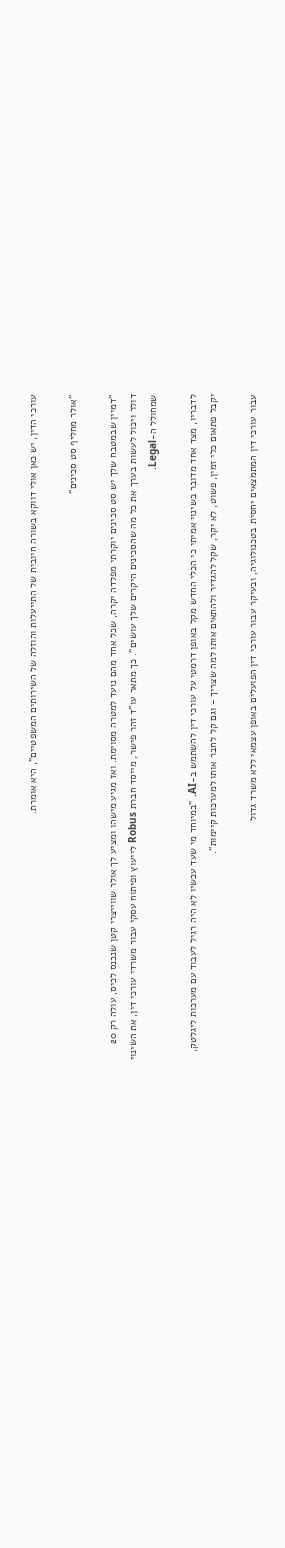עורכי הדין, יש כאן אולי דווקא בשורה חיובית של התייעלות והוזלה של השירותים המשפטיים", היא אומרת.

"אולר מחליף סט סכינים"

"דמיין שבמטבח שלך יש סט סכינים יוקרתי מפלדה יקרה, שכל אחד מהם נועד למטרה מסוימת. ואז מגיע מישהו ומציע לך אולר שווייצרי קטן שנכנס לכיס, עולה רק 20 דולר ויכול לעשות בערך את כל מה שהסכינים היקרים שלך עושים". כך מתאר עו"ד זהר פישר, מייסד חברת Robus לייעוץ ופיתוח עסקי עבור משרדי עורכי דין, את השינוי שמחולל ה-Legal.

לדבריו, מצד אחד מדובר בשינוי אמיתי כי הכלי החדש מקל באופן דרמטי על עורכי דין להשתמש ב-AI. "במיוחד מי שעד עכשיו לא היה רגיל לעבוד עם מערכות ליגלטק, יקבל פתאום כלי זמין, פשוט, לא יקר, שקל להגדיר ולהתאים אותו למה שצריך - וגם קל לחבר אותו למערכות קיימות".

עבור עורכי דין המתמצאים יחסית בטכנולוגיה, ובעיקר עבור עורכי דין הפועלים באופן עצמאי ללא משרד גדול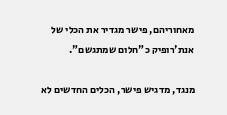מאחוריהם, פישר מגדיר את הכלי של אנת'רופיק כ"חלום שמתגשם".

מנגד, מדגיש פישר, הכלים החדשים לא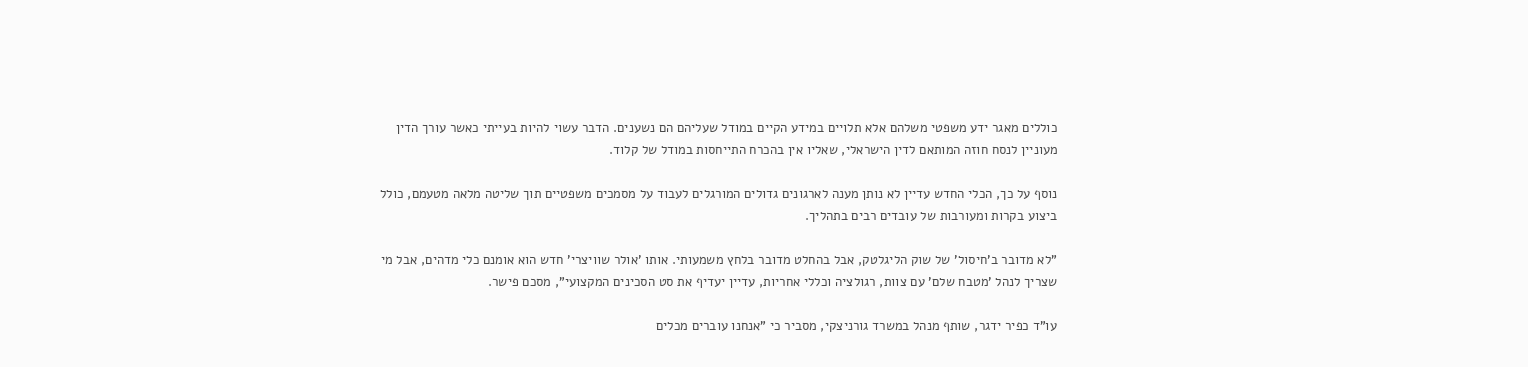כוללים מאגר ידע משפטי משלהם אלא תלויים במידע הקיים במודל שעליהם הם נשענים. הדבר עשוי להיות בעייתי כאשר עורך הדין מעוניין לנסח חוזה המותאם לדין הישראלי, שאליו אין בהכרח התייחסות במודל של קלוד.

נוסף על כך, הכלי החדש עדיין לא נותן מענה לארגונים גדולים המורגלים לעבוד על מסמכים משפטיים תוך שליטה מלאה מטעמם, כולל ביצוע בקרות ומעורבות של עובדים רבים בתהליך.

"לא מדובר ב'חיסול' של שוק הליגלטק, אבל בהחלט מדובר בלחץ משמעותי. אותו 'אולר שוויצרי' חדש הוא אומנם כלי מדהים, אבל מי שצריך לנהל 'מטבח שלם' עם צוות, רגולציה וכללי אחריות, עדיין יעדיף את סט הסכינים המקצועי", מסכם פישר.

עו"ד כפיר ידגר, שותף מנהל במשרד גורניצקי, מסביר כי "אנחנו עוברים מכלים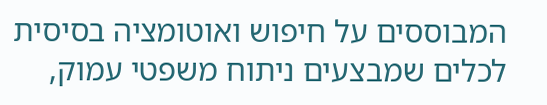המבוססים על חיפוש ואוטומציה בסיסית לכלים שמבצעים ניתוח משפטי עמוק,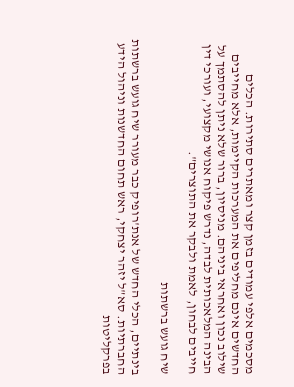מסכמים אלפי עמודים בזמן קצר ומאתרים סתירות. הכלים החדשים אינם מחליפים את המערכות הקיימות, אלא מחייבים שילוב נכון ואחראי ביניהם. מניסיון, ברור שלא ניתן להסתמך על הבינה המלאכותית לבדה, נדרש פיקוח אנושי מקצועי, ועורכי דין חייבים לבחון, לאמת ולבקר את התוצרים".

שיח גועש ברשתות

בינתיים, הכלי החדש של אנת'רופיק כבר מעורר שיח גועש ברשתות החברתיות. סא"ל יזהר יצחקי, ראש תחום החדשנות וניהול הידע בפרקליטות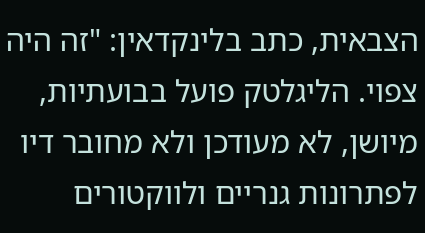הצבאית, כתב בלינקדאין: "זה היה צפוי. הליגלטק פועל בבועתיות, מיושן, לא מעודכן ולא מחובר דיו לפתרונות גנריים ולווקטורים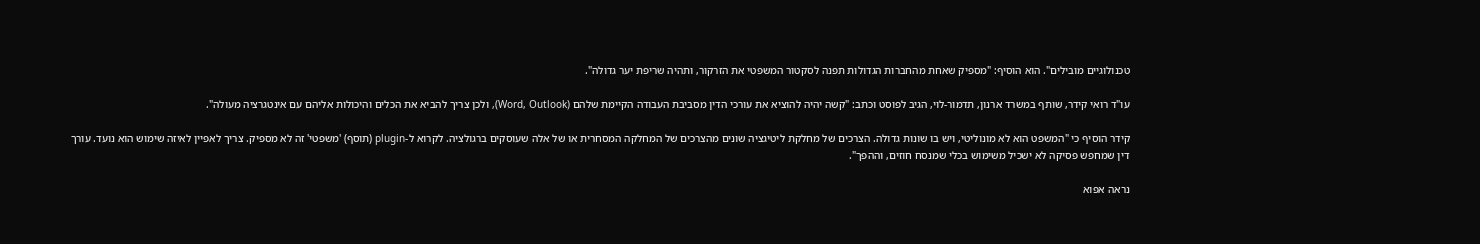טכנולוגיים מובילים". הוא הוסיף: "מספיק שאחת מהחברות הגדולות תפנה לסקטור המשפטי את הזרקור, ותהיה שריפת יער גדולה".

עו"ד רואי קידר, שותף במשרד ארנון, תדמור-לוי, הגיב לפוסט וכתב: "קשה יהיה להוציא את עורכי הדין מסביבת העבודה הקיימת שלהם (Word, Outlook), ולכן צריך להביא את הכלים והיכולות אליהם עם אינטגרציה מעולה".

קידר הוסיף כי "המשפט הוא לא מונוליטי, ויש בו שונות גדולה. הצרכים של מחלקת ליטיגציה שונים מהצרכים של המחלקה המסחרית או של אלה שעוסקים ברגולציה. לקרוא ל-plugin (תוסף) 'משפטי' זה לא מספיק. צריך לאפיין לאיזה שימוש הוא נועד. עורך דין שמחפש פסיקה לא ישכיל משימוש בכלי שמנסח חוזים, וההפך".

נראה אפוא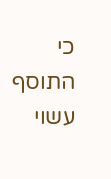כי התוסף עשוי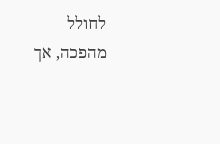לחולל מהפכה, אך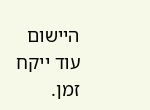היישום עוד ייקח זמן.